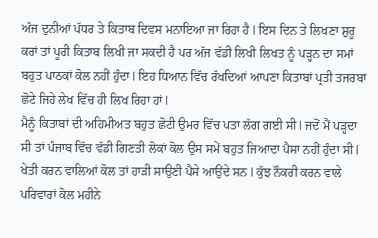ਅੱਜ ਦੁਨੀਆਂ ਪੱਧਰ ਤੇ ਕਿਤਾਬ ਦਿਵਸ ਮਨਾਇਆ ਜਾ ਰਿਹਾ ਹੈ l ਇਸ ਦਿਨ ਤੇ ਲਿਖਣਾ ਸ਼ੁਰੂ ਕਰਾਂ ਤਾਂ ਪੂਰੀ ਕਿਤਾਬ ਲਿਖੀ ਜਾ ਸਕਦੀ ਹੈ ਪਰ ਅੱਜ ਵੱਡੀ ਲਿਖੀ ਲਿਖਤ ਨੂੰ ਪੜ੍ਹਨ ਦਾ ਸਮਾਂ ਬਹੁਤ ਪਾਠਕਾਂ ਕੋਲ ਨਹੀਂ ਹੁੰਦਾ l ਇਹ ਧਿਆਨ ਵਿੱਚ ਰੱਖਦਿਆਂ ਆਪਣਾ ਕਿਤਾਬਾਂ ਪ੍ਰਤੀ ਤਜਰਬਾ ਛੋਟੇ ਜਿਹੇ ਲੇਖ ਵਿੱਚ ਹੀ ਲਿਖ ਰਿਹਾ ਹਾਂ l
ਮੈਨੂੰ ਕਿਤਾਬਾਂ ਦੀ ਅਹਿਮੀਅਤ ਬਹੁਤ ਛੋਟੀ ਉਮਰ ਵਿੱਚ ਪਤਾ ਲੱਗ ਗਈ ਸੀ l ਜਦੋਂ ਮੈਂ ਪੜ੍ਹਦਾ ਸੀ ਤਾਂ ਪੰਜਾਬ ਵਿੱਚ ਵੱਡੀ ਗਿਣਤੀ ਲੋਕਾਂ ਕੋਲ ਉਸ ਸਮੇਂ ਬਹੁਤ ਜਿਆਦਾ ਪੈਸਾ ਨਹੀਂ ਹੁੰਦਾ ਸੀ l ਖੇਤੀ ਕਰਨ ਵਾਲਿਆਂ ਕੋਲ ਤਾਂ ਹਾੜੀ ਸਾਉਣੀ ਪੈਸੇ ਆਉਂਦੇ ਸਨ l ਕੁੱਝ ਨੌਕਰੀ ਕਰਨ ਵਾਲੇ ਪਰਿਵਾਰਾਂ ਕੋਲ ਮਹੀਨੇ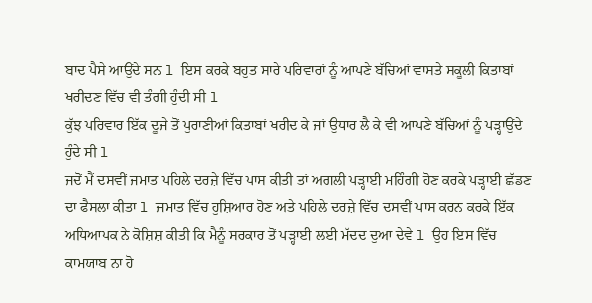ਬਾਦ ਪੈਸੇ ਆਉਂਦੇ ਸਨ l ਇਸ ਕਰਕੇ ਬਹੁਤ ਸਾਰੇ ਪਰਿਵਾਰਾਂ ਨੂੰ ਆਪਣੇ ਬੱਚਿਆਂ ਵਾਸਤੇ ਸਕੂਲੀ ਕਿਤਾਬਾਂ ਖਰੀਦਣ ਵਿੱਚ ਵੀ ਤੰਗੀ ਹੁੰਦੀ ਸੀ l
ਕੁੱਝ ਪਰਿਵਾਰ ਇੱਕ ਦੂਜੇ ਤੋਂ ਪੁਰਾਣੀਆਂ ਕਿਤਾਬਾਂ ਖਰੀਦ ਕੇ ਜਾਂ ਉਧਾਰ ਲੈ ਕੇ ਵੀ ਆਪਣੇ ਬੱਚਿਆਂ ਨੂੰ ਪੜ੍ਹਾਉਂਦੇ ਹੁੰਦੇ ਸੀ l
ਜਦੋਂ ਮੈਂ ਦਸਵੀਂ ਜਮਾਤ ਪਹਿਲੇ ਦਰਜ਼ੇ ਵਿੱਚ ਪਾਸ ਕੀਤੀ ਤਾਂ ਅਗਲੀ ਪੜ੍ਹਾਈ ਮਹਿੰਗੀ ਹੋਣ ਕਰਕੇ ਪੜ੍ਹਾਈ ਛੱਡਣ ਦਾ ਫੈਸਲਾ ਕੀਤਾ l ਜਮਾਤ ਵਿੱਚ ਹੁਸ਼ਿਆਰ ਹੋਣ ਅਤੇ ਪਹਿਲੇ ਦਰਜ਼ੇ ਵਿੱਚ ਦਸਵੀਂ ਪਾਸ ਕਰਨ ਕਰਕੇ ਇੱਕ ਅਧਿਆਪਕ ਨੇ ਕੋਸ਼ਿਸ਼ ਕੀਤੀ ਕਿ ਮੈਨੂੰ ਸਰਕਾਰ ਤੋਂ ਪੜ੍ਹਾਈ ਲਈ ਮੱਦਦ ਦੁਆ ਦੇਵੇ l ਉਹ ਇਸ ਵਿੱਚ ਕਾਮਯਾਬ ਨਾ ਹੋ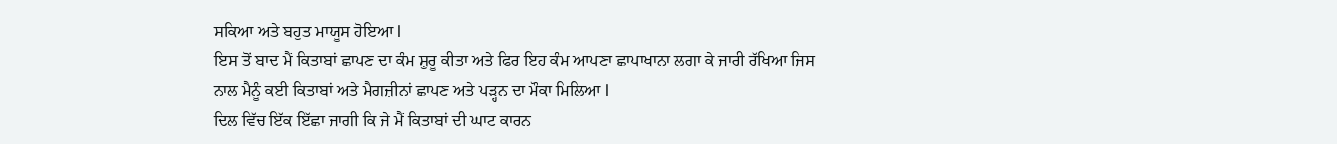ਸਕਿਆ ਅਤੇ ਬਹੁਤ ਮਾਯੂਸ ਹੋਇਆ l
ਇਸ ਤੋਂ ਬਾਦ ਮੈਂ ਕਿਤਾਬਾਂ ਛਾਪਣ ਦਾ ਕੰਮ ਸ਼ੁਰੂ ਕੀਤਾ ਅਤੇ ਫਿਰ ਇਹ ਕੰਮ ਆਪਣਾ ਛਾਪਾਖਾਨਾ ਲਗਾ ਕੇ ਜਾਰੀ ਰੱਖਿਆ ਜਿਸ ਨਾਲ ਮੈਨੂੰ ਕਈ ਕਿਤਾਬਾਂ ਅਤੇ ਮੈਗਜ਼ੀਨਾਂ ਛਾਪਣ ਅਤੇ ਪੜ੍ਹਨ ਦਾ ਮੌਕਾ ਮਿਲਿਆ l
ਦਿਲ ਵਿੱਚ ਇੱਕ ਇੱਛਾ ਜਾਗੀ ਕਿ ਜੇ ਮੈਂ ਕਿਤਾਬਾਂ ਦੀ ਘਾਟ ਕਾਰਨ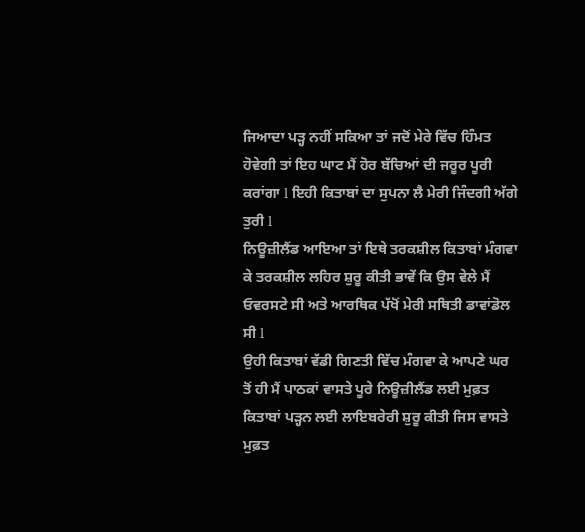ਜਿਆਦਾ ਪੜ੍ਹ ਨਹੀਂ ਸਕਿਆ ਤਾਂ ਜਦੋਂ ਮੇਰੇ ਵਿੱਚ ਹਿੰਮਤ ਹੋਵੇਗੀ ਤਾਂ ਇਹ ਘਾਟ ਮੈਂ ਹੋਰ ਬੱਚਿਆਂ ਦੀ ਜਰੂਰ ਪੂਰੀ ਕਰਾਂਗਾ l ਇਹੀ ਕਿਤਾਬਾਂ ਦਾ ਸੁਪਨਾ ਲੈ ਮੇਰੀ ਜਿੰਦਗੀ ਅੱਗੇ ਤੁਰੀ l
ਨਿਊਜ਼ੀਲੈਂਡ ਆਇਆ ਤਾਂ ਇਥੇ ਤਰਕਸ਼ੀਲ ਕਿਤਾਬਾਂ ਮੰਗਵਾ ਕੇ ਤਰਕਸ਼ੀਲ ਲਹਿਰ ਸ਼ੁਰੂ ਕੀਤੀ ਭਾਵੇਂ ਕਿ ਉਸ ਵੇਲੇ ਮੈਂ ਓਵਰਸਟੇ ਸੀ ਅਤੇ ਆਰਥਿਕ ਪੱਖੋਂ ਮੇਰੀ ਸਥਿਤੀ ਡਾਵਾਂਡੋਲ ਸੀ l
ਉਹੀ ਕਿਤਾਬਾਂ ਵੱਡੀ ਗਿਣਤੀ ਵਿੱਚ ਮੰਗਵਾ ਕੇ ਆਪਣੇ ਘਰ ਤੋਂ ਹੀ ਮੈਂ ਪਾਠਕਾਂ ਵਾਸਤੇ ਪੂਰੇ ਨਿਊਜ਼ੀਲੈਂਡ ਲਈ ਮੁਫ਼ਤ ਕਿਤਾਬਾਂ ਪੜ੍ਹਨ ਲਈ ਲਾਇਬਰੇਰੀ ਸ਼ੁਰੂ ਕੀਤੀ ਜਿਸ ਵਾਸਤੇ ਮੁਫ਼ਤ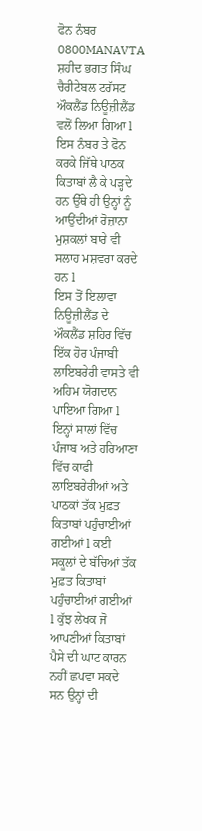ਫੋਨ ਨੰਬਰ 0800MANAVTA ਸ਼ਹੀਦ ਭਗਤ ਸਿੰਘ ਚੈਰੀਟੇਬਲ ਟਰੱਸਟ ਔਕਲੈਂਡ ਨਿਊਜ਼ੀਲੈਂਡ ਵਲੋਂ ਲਿਆ ਗਿਆ l ਇਸ ਨੰਬਰ ਤੇ ਫੋਨ ਕਰਕੇ ਜਿੱਥੇ ਪਾਠਕ ਕਿਤਾਬਾਂ ਲੈ ਕੇ ਪੜ੍ਹਦੇ ਹਨ ਉੱਥੇ ਹੀ ਉਨ੍ਹਾਂ ਨੂੰ ਆਉਂਦੀਆਂ ਰੋਜ਼ਾਨਾ ਮੁਸ਼ਕਲਾਂ ਬਾਰੇ ਵੀ ਸਲਾਹ ਮਸ਼ਵਰਾ ਕਰਦੇ ਹਨ l
ਇਸ ਤੋਂ ਇਲਾਵਾ ਨਿਊਜ਼ੀਲੈਂਡ ਦੇ ਔਕਲੈਂਡ ਸ਼ਹਿਰ ਵਿੱਚ ਇੱਕ ਹੋਰ ਪੰਜਾਬੀ ਲਾਇਬਰੇਰੀ ਵਾਸਤੇ ਵੀ ਅਹਿਮ ਯੋਗਦਾਨ ਪਾਇਆ ਗਿਆ l
ਇਨ੍ਹਾਂ ਸਾਲਾਂ ਵਿੱਚ ਪੰਜਾਬ ਅਤੇ ਹਰਿਆਣਾ ਵਿੱਚ ਕਾਫੀ ਲਾਇਬਰੇਰੀਆਂ ਅਤੇ ਪਾਠਕਾਂ ਤੱਕ ਮੁਫ਼ਤ ਕਿਤਾਬਾਂ ਪਹੁੰਚਾਈਆਂ ਗਈਆਂ l ਕਈ ਸਕੂਲਾਂ ਦੇ ਬੱਚਿਆਂ ਤੱਕ ਮੁਫ਼ਤ ਕਿਤਾਬਾਂ ਪਹੁੰਚਾਈਆਂ ਗਈਆਂ l ਕੁੱਝ ਲੇਖਕ ਜੋ ਆਪਣੀਆਂ ਕਿਤਾਬਾਂ ਪੈਸੇ ਦੀ ਘਾਟ ਕਾਰਨ ਨਹੀਂ ਛਪਵਾ ਸਕਦੇ ਸਨ ਉਨ੍ਹਾਂ ਦੀ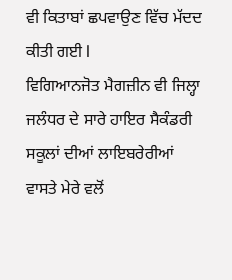ਵੀ ਕਿਤਾਬਾਂ ਛਪਵਾਉਣ ਵਿੱਚ ਮੱਦਦ ਕੀਤੀ ਗਈ l
ਵਿਗਿਆਨਜੋਤ ਮੈਗਜ਼ੀਨ ਵੀ ਜਿਲ੍ਹਾ ਜਲੰਧਰ ਦੇ ਸਾਰੇ ਹਾਇਰ ਸੈਕੰਡਰੀ ਸਕੂਲਾਂ ਦੀਆਂ ਲਾਇਬਰੇਰੀਆਂ ਵਾਸਤੇ ਮੇਰੇ ਵਲੋਂ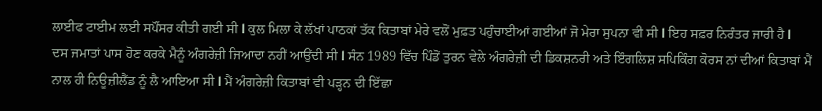ਲਾਈਫ ਟਾਈਮ ਲਈ ਸਪੌਂਸਰ ਕੀਤੀ ਗਈ ਸੀ l ਕੁਲ ਮਿਲਾ ਕੇ ਲੱਖਾਂ ਪਾਠਕਾਂ ਤੱਕ ਕਿਤਾਬਾਂ ਮੇਰੇ ਵਲੋਂ ਮੁਫ਼ਤ ਪਹੁੰਚਾਈਆਂ ਗਈਆਂ ਜੋ ਮੇਰਾ ਸੁਪਨਾ ਵੀ ਸੀ l ਇਹ ਸਫ਼ਰ ਨਿਰੰਤਰ ਜਾਰੀ ਹੈ l
ਦਸ ਜਮਾਤਾਂ ਪਾਸ ਹੋਣ ਕਰਕੇ ਮੈਨੂੰ ਅੰਗਰੇਜ਼ੀ ਜਿਆਦਾ ਨਹੀਂ ਆਉਂਦੀ ਸੀ l ਸੰਨ 1989 ਵਿੱਚ ਪਿੰਡੋਂ ਤੁਰਨ ਵੇਲੇ ਅੰਗਰੇਜ਼ੀ ਦੀ ਡਿਕਸ਼ਨਰੀ ਅਤੇ ਇੰਗਲਿਸ਼ ਸਪਿਕਿੰਗ ਕੋਰਸ ਨਾਂ ਦੀਆਂ ਕਿਤਾਬਾਂ ਮੈਂ ਨਾਲ ਹੀ ਨਿਊਜ਼ੀਲੈਂਡ ਨੂੰ ਲੈ ਆਇਆ ਸੀ l ਮੈਂ ਅੰਗਰੇਜ਼ੀ ਕਿਤਾਬਾਂ ਵੀ ਪੜ੍ਹਨ ਦੀ ਇੱਛਾ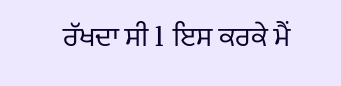ਰੱਖਦਾ ਸੀ l ਇਸ ਕਰਕੇ ਮੈਂ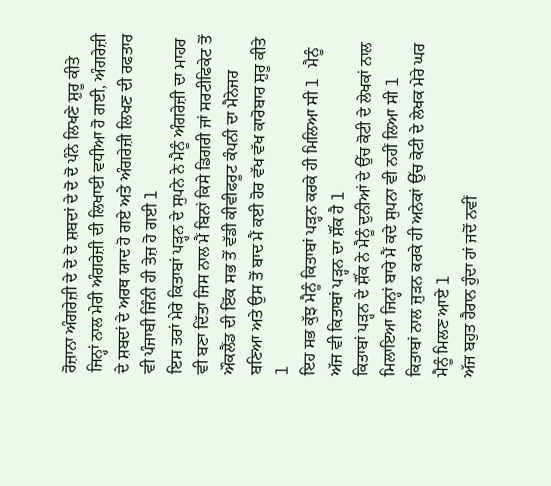ਰੋਜ਼ਾਨਾ ਅੰਗਰੇਜ਼ੀ ਦੇ ਦੋ ਦੋ ਸ਼ਬਦਾਂ ਦੇ ਦੋ ਦੋ ਪੰਨੇ ਲਿਖਣੇ ਸ਼ੁਰੂ ਕੀਤੇ ਜਿਨ੍ਹਾਂ ਨਾਲ ਮੇਰੀ ਅੰਗਰੇਜ਼ੀ ਦੀ ਲਿਖਾਈ ਵਧੀਆ ਹੋ ਗਈ, ਅੰਗਰੇਜ਼ੀ ਦੇ ਸ਼ਬਦਾਂ ਦੇ ਅਰਥ ਯਾਦ ਹੋ ਗਏ ਅਤੇ ਅੰਗਰੇਜ਼ੀ ਲਿਖਣ ਦੀ ਰਫਤਾਰ ਵੀ ਪੰਜਾਬੀ ਜਿੰਨੀ ਹੀ ਤੇਜ਼ ਹੋ ਗਈ l
ਇਸ ਤਰਾਂ ਮੇਰੇ ਕਿਤਾਬਾਂ ਪੜ੍ਹਨ ਦੇ ਸੁਪਨੇ ਨੇ ਮੈਨੂੰ ਅੰਗਰੇਜ਼ੀ ਦਾ ਮਾਹਰ ਵੀ ਬਣਾ ਦਿੱਤਾ ਜਿਸ ਨਾਲ ਮੈਂ ਬਿਨਾਂ ਕਿਸੇ ਡਿਗਰੀ ਜਾਂ ਸਰਟੀਫਿਕੇਟ ਤੋਂ ਔਕਲੈਂਡ ਦੀ ਇੱਕ ਸਭ ਤੋਂ ਵੱਡੀ ਕੀਵੀਫਰੂਟ ਕੰਪਨੀ ਦਾ ਮੈਨੇਜਰ ਬਣਿਆ ਅਤੇ ਉਸ ਤੋਂ ਬਾਦ ਮੈਂ ਕਈ ਹੋਰ ਵੱਖ ਵੱਖ ਕਾਰੋਬਾਰ ਸ਼ੁਰੂ ਕੀਤੇ l
ਇਹ ਸਭ ਕੁੱਝ ਮੈਨੂੰ ਕਿਤਾਬਾਂ ਪੜ੍ਹਨ ਕਰਕੇ ਹੀ ਮਿਲਿਆ ਸੀ l ਮੈਨੂੰ ਅੱਜ ਵੀ ਕਿਤਾਬਾਂ ਪੜ੍ਹਨ ਦਾ ਸ਼ੌਂਕ ਹੈ l
ਕਿਤਾਬਾਂ ਪੜ੍ਹਨ ਦੇ ਸ਼ੌਂਕ ਨੇ ਮੈਨੂੰ ਦੁਨੀਆਂ ਦੇ ਉੱਚ ਕੋਟੀ ਦੇ ਲੇਖਕਾਂ ਨਾਲ ਮਿਲਾਇਆ ਜਿਨ੍ਹਾਂ ਬਾਰੇ ਮੈਂ ਕਦੇ ਸੁਪਨਾ ਵੀ ਨਹੀਂ ਲਿਆ ਸੀ l
ਕਿਤਾਬਾਂ ਨਾਲ ਜੁੜਨ ਕਰਕੇ ਹੀ ਅਨੇਕਾਂ ਉੱਚ ਕੋਟੀ ਦੇ ਲੇਖਕ ਮੇਰੇ ਘਰ ਮੈਨੂੰ ਮਿਲਣ ਆਏ l
ਅੱਜ ਬਹੁਤ ਹੈਰਾਨ ਹੁੰਦਾ ਹਾਂ ਜਦੋਂ ਨਵੀਂ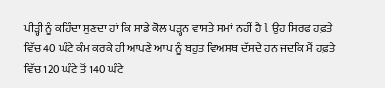ਪੀੜ੍ਹੀ ਨੂੰ ਕਹਿੰਦਾ ਸੁਣਦਾ ਹਾਂ ਕਿ ਸਾਡੇ ਕੋਲ ਪੜ੍ਹਨ ਵਾਸਤੇ ਸਮਾਂ ਨਹੀਂ ਹੈ l ਉਹ ਸਿਰਫ ਹਫ਼ਤੇ ਵਿੱਚ 40 ਘੰਟੇ ਕੰਮ ਕਰਕੇ ਹੀ ਆਪਣੇ ਆਪ ਨੂੰ ਬਹੁਤ ਵਿਅਸਥ ਦੱਸਦੇ ਹਨ ਜਦਕਿ ਮੈਂ ਹਫ਼ਤੇ ਵਿੱਚ 120 ਘੰਟੇ ਤੋਂ 140 ਘੰਟੇ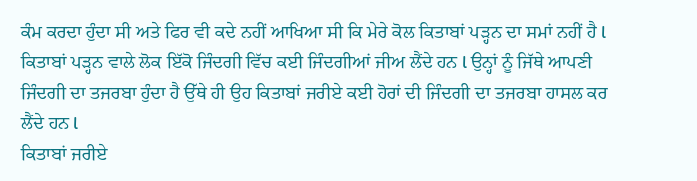ਕੰਮ ਕਰਦਾ ਹੁੰਦਾ ਸੀ ਅਤੇ ਫਿਰ ਵੀ ਕਦੇ ਨਹੀਂ ਆਖਿਆ ਸੀ ਕਿ ਮੇਰੇ ਕੋਲ ਕਿਤਾਬਾਂ ਪੜ੍ਹਨ ਦਾ ਸਮਾਂ ਨਹੀਂ ਹੈ l
ਕਿਤਾਬਾਂ ਪੜ੍ਹਨ ਵਾਲੇ ਲੋਕ ਇੱਕੋ ਜਿੰਦਗੀ ਵਿੱਚ ਕਈ ਜਿੰਦਗੀਆਂ ਜੀਅ ਲੈਂਦੇ ਹਨ l ਉਨ੍ਹਾਂ ਨੂੰ ਜਿੱਥੇ ਆਪਣੀ ਜਿੰਦਗੀ ਦਾ ਤਜਰਬਾ ਹੁੰਦਾ ਹੈ ਉੱਥੇ ਹੀ ਉਹ ਕਿਤਾਬਾਂ ਜਰੀਏ ਕਈ ਹੋਰਾਂ ਦੀ ਜਿੰਦਗੀ ਦਾ ਤਜਰਬਾ ਹਾਸਲ ਕਰ ਲੈਂਦੇ ਹਨ l
ਕਿਤਾਬਾਂ ਜਰੀਏ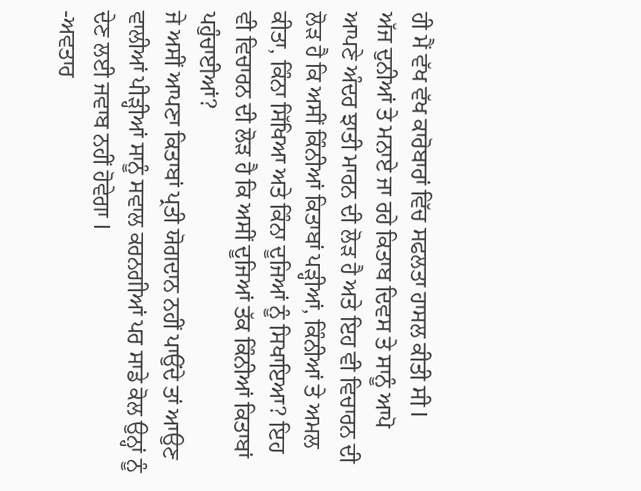ਹੀ ਮੈਂ ਵੱਖ ਵੱਖ ਕਾਰੋਬਾਰਾਂ ਵਿੱਚ ਸਫਲਤਾ ਹਾਸਲ ਕੀਤੀ ਸੀ l
ਅੱਜ ਦੁਨੀਆਂ ਤੇ ਮਨਾਏ ਜਾ ਰਹੇ ਕਿਤਾਬ ਦਿਵਸ ਤੇ ਸਾਨੂੰ ਆਪੋ ਆਪਣੇ ਅੰਦਰ ਝਾਤੀ ਮਾਰਨ ਦੀ ਲੋੜ ਹੈ ਅਤੇ ਇਹ ਵੀ ਵਿਚਾਰਨ ਦੀ ਲੋੜ ਹੈ ਕਿ ਅਸੀਂ ਕਿੰਨੀਆਂ ਕਿਤਾਬਾਂ ਪੜ੍ਹੀਆਂ, ਕਿੰਨੀਆਂ ਤੇ ਅਮਲ ਕੀਤਾ, ਕਿੰਨਾ ਸਿੱਖਿਆ ਅਤੇ ਕਿੰਨਾ ਦੂਜਿਆਂ ਨੂੰ ਸਿਖਾਇਆ? ਇਹ ਵੀ ਵਿਚਾਰਨ ਦੀ ਲੋੜ ਹੈ ਕਿ ਅਸੀਂ ਦੂਜਿਆਂ ਤੱਕ ਕਿੰਨੀਆਂ ਕਿਤਾਬਾਂ ਪਹੁੰਚਾਈਆਂ?
ਜੇ ਅਸੀਂ ਆਪਣਾ ਕਿਤਾਬਾਂ ਪ੍ਰਤੀ ਯੋਗਦਾਨ ਨਹੀਂ ਪਾਉਂਦੇ ਤਾਂ ਆਉਣ ਵਾਲੀਆਂ ਪੀੜ੍ਹੀਆਂ ਸਾਨੂੰ ਸਵਾਲ ਕਰਨਗੀਆਂ ਪਰ ਸਾਡੇ ਕੋਲ ਉਨ੍ਹਾਂ ਨੂੰ ਦੇਣ ਲਈ ਜਵਾਬ ਨਹੀਂ ਹੋਵੇਗਾ l
-ਅਵਤਾਰ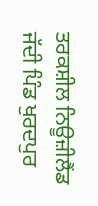ਤਰਕਸ਼ੀਲ ਨਿਊਜ਼ੀਲੈਂਡ
ਜੱਦੀ ਪਿੰਡ ਖੁਰਦਪੁਰ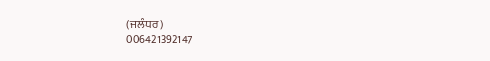(ਜਲੰਧਰ)
006421392147